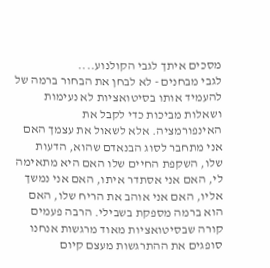מסכים איתך לגבי הקולנוע....
לגבי מבחנים - לא לבחן את הבחור ברמה של להעמיד אותו בסיטואציות לא נעימות ושאלות מביכות כדי לקבל את האינפורמציה. אלא לשאול את עצמך האם אני מתחבר לסוג הבנאדם שהוא, הדעות שלו, השקפת החיים שלו האם היא מתאימה לי, האם אני אסתדר איתו, האם אני נמשך אליו, האם אני אוהב את הריח שלו, האם הוא ברמה מספקת בשבילי. הרבה פעמים קורה שבסיטואציות מאוד מרגשות אנחנו סופגים את ההתרגשות מעצם קיום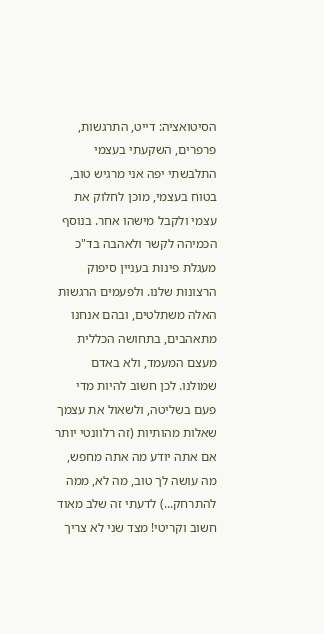הסיטואציה: דייט, התרגשות, פרפרים, השקעתי בעצמי התלבשתי יפה אני מרגיש טוב, בטוח בעצמי, מוכן לחלוק את עצמי ולקבל מישהו אחר. בנוסף הכמיהה לקשר ולאהבה בד"כ מעגלת פינות בעניין סיפוק הרצונות שלנו. ולפעמים הרגשות האלה משתלטים, ובהם אנחנו מתאהבים, בתחושה הכללית מעצם המעמד, ולא באדם שמולנו. לכן חשוב להיות מדי פעם בשליטה, ולשאול את עצמך שאלות מהותיות (זה רלוונטי יותר אם אתה יודע מה אתה מחפש, מה עושה לך טוב, מה לא, ממה להתרחק...) לדעתי זה שלב מאוד חשוב וקריטי! מצד שני לא צריך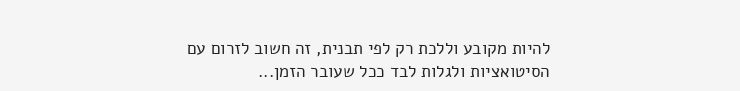להיות מקובע וללכת רק לפי תבנית, זה חשוב לזרום עם הסיטואציות ולגלות לבד ככל שעובר הזמן...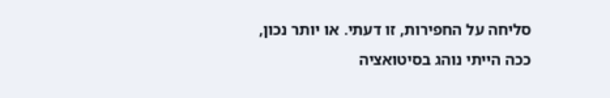סליחה על החפירות, זו דעתי. או יותר נכון, ככה הייתי נוהג בסיטואציה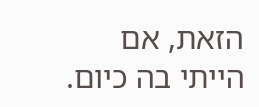הזאת, אם הייתי בה כיום.